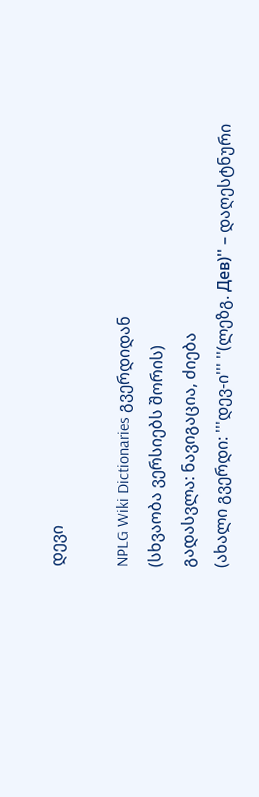დევი

NPLG Wiki Dictionaries გვერდიდან
(სხვაობა ვერსიებს შორის)
გადასვლა: ნავიგაცია, ძიება
(ახალი გვერდი: '''დევ-ი''' ''(ლეზგ. Дев)'' – დაღესტნური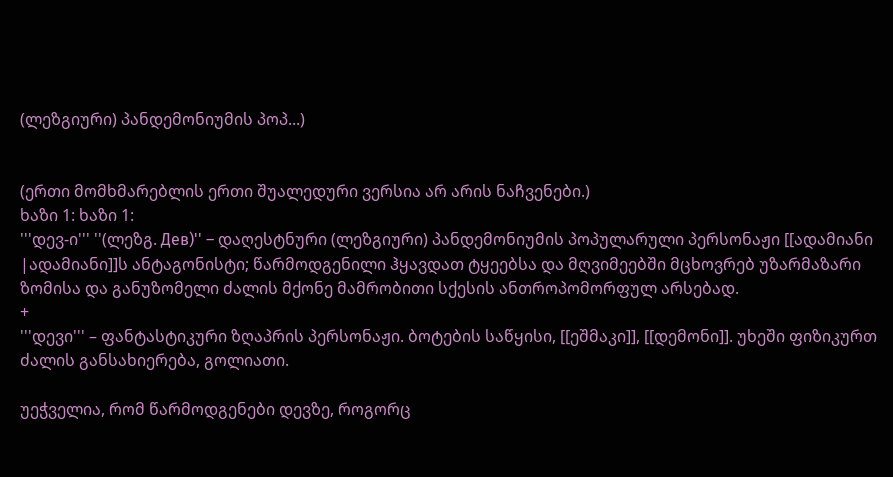(ლეზგიური) პანდემონიუმის პოპ...)


(ერთი მომხმარებლის ერთი შუალედური ვერსია არ არის ნაჩვენები.)
ხაზი 1: ხაზი 1:
'''დევ-ი''' ''(ლეზგ. Дев)'' – დაღესტნური (ლეზგიური) პანდემონიუმის პოპულარული პერსონაჟი [[ადამიანი |ადამიანი]]ს ანტაგონისტი; წარმოდგენილი ჰყავდათ ტყეებსა და მღვიმეებში მცხოვრებ უზარმაზარი ზომისა და განუზომელი ძალის მქონე მამრობითი სქესის ანთროპომორფულ არსებად.
+
'''დევი''' – ფანტასტიკური ზღაპრის პერსონაჟი. ბოტების საწყისი, [[ეშმაკი]], [[დემონი]]. უხეში ფიზიკურთ ძალის განსახიერება, გოლიათი.

უეჭველია, რომ წარმოდგენები დევზე, როგორც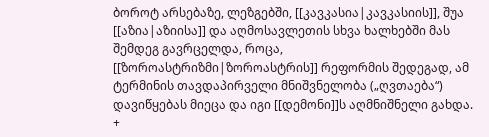ბოროტ არსებაზე, ლეზგებში, [[კავკასია|კავკასიის]], შუა [[აზია|აზიისა]] და აღმოსავლეთის სხვა ხალხებში მას შემდეგ გავრცელდა, როცა, [[ზოროასტრიზმი|ზოროასტრის]] რეფორმის შედეგად, ამ ტერმინის თავდაპირველი მნიშვნელობა („ღვთაება“) დავიწყებას მიეცა და იგი [[დემონი]]ს აღმნიშნელი გახდა.
+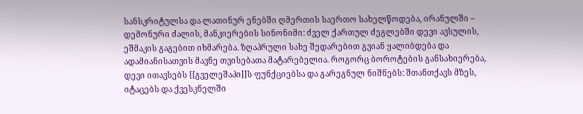სანსკრიტულსა და ლათინურ ენებში ღმერთის საერთო სახელწოდება, ირანულში – დემონური ძალის, მანკიერების სინონიმი: ძველ ქართულ ძეგლებში დევი ავსულის, ეშმაკის გაგებით იხმარება. ზღაპრული სახე შედარებით გვიან ყალიბდება და ადამიანისათვის მავნე თვისებათა მატარებელია. როგორც ბოროტების განსახიერება, დევი ითავსებს [[გველეშაპი]]ს ფუნქციებსა და გარეგნულ ნიშნებს: შთანთქავს მზეს, იტაცებს და ქვესკნელში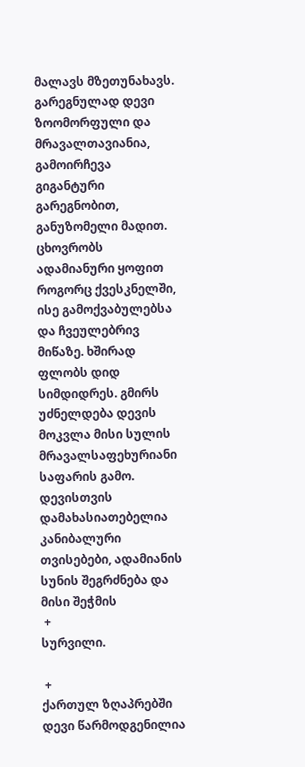მალავს მზეთუნახავს. გარეგნულად დევი ზოომორფული და მრავალთავიანია, გამოირჩევა გიგანტური გარეგნობით, განუზომელი მადით. ცხოვრობს ადამიანური ყოფით როგორც ქვესკნელში, ისე გამოქვაბულებსა და ჩვეულებრივ მიწაზე. ხშირად ფლობს დიდ სიმდიდრეს. გმირს უძნელდება დევის მოკვლა მისი სულის მრავალსაფეხურიანი საფარის გამო. დევისთვის დამახასიათებელია კანიბალური თვისებები, ადამიანის სუნის შეგრძნება და მისი შეჭმის
 +
სურვილი.

 +
ქართულ ზღაპრებში დევი წარმოდგენილია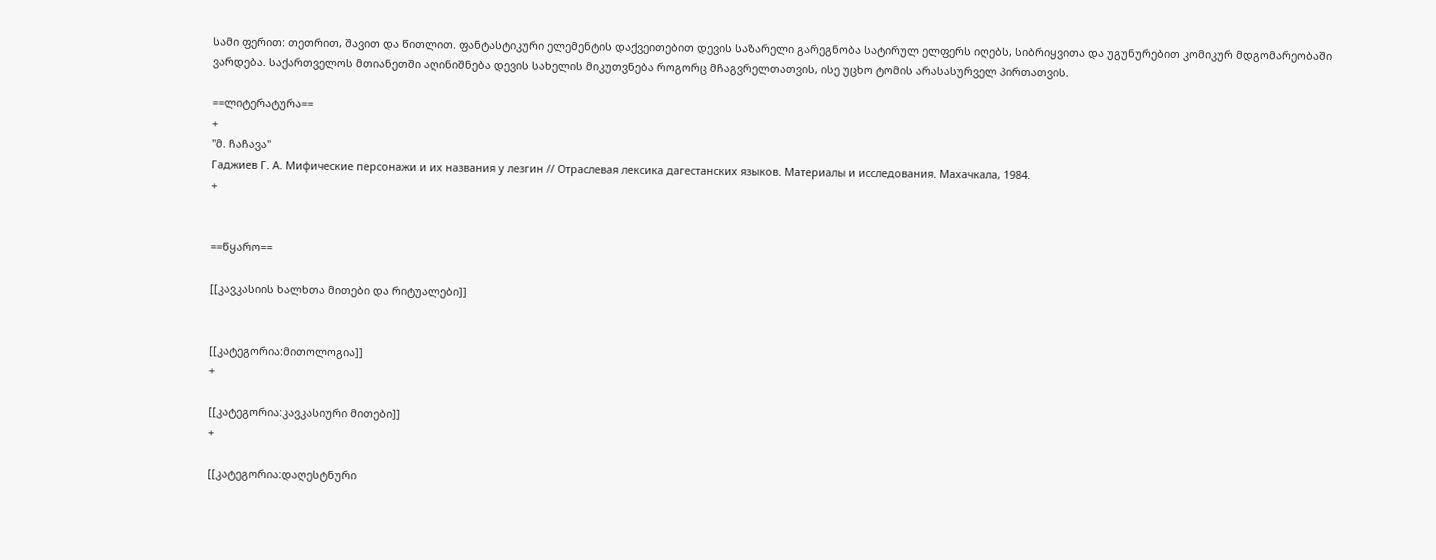სამი ფერით: თეთრით, შავით და წითლით. ფანტასტიკური ელემენტის დაქვეითებით დევის საზარელი გარეგნობა სატირულ ელფერს იღებს, სიბრიყვითა და უგუნურებით კომიკურ მდგომარეობაში ვარდება. საქართველოს მთიანეთში აღინიშნება დევის სახელის მიკუთვნება როგორც მჩაგვრელთათვის, ისე უცხო ტომის არასასურველ პირთათვის.

==ლიტერატურა==
+
''მ. ჩაჩავა''
Гаджиев Г. А. Мифические персонажи и их названия у лезгин // Отраслевая лексика дагестанских языков. Материалы и исследования. Махачкала, 1984.
+


==წყარო==

[[კავკასიის ხალხთა მითები და რიტუალები]]


[[კატეგორია:მითოლოგია]]
+

[[კატეგორია:კავკასიური მითები]]
+

[[კატეგორია:დაღესტნური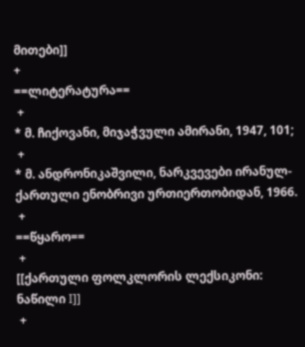მითები]]
+
==ლიტერატურა==
 +
* მ. ჩიქოვანი, მიჯაჭვული ამირანი, 1947, 101;
 +
* მ. ანდრონიკაშვილი, ნარკვევები ირანულ-ქართული ენობრივი ურთიერთობიდან, 1966.
 +
==წყარო==
 +
[[ქართული ფოლკლორის ლექსიკონი: ნაწილი I]]
 +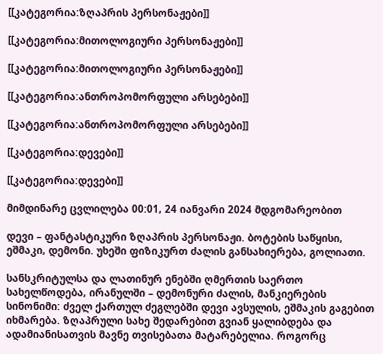[[კატეგორია:ზღაპრის პერსონაჟები]]

[[კატეგორია:მითოლოგიური პერსონაჟები]]

[[კატეგორია:მითოლოგიური პერსონაჟები]]

[[კატეგორია:ანთროპომორფული არსებები]]

[[კატეგორია:ანთროპომორფული არსებები]]

[[კატეგორია:დევები]]

[[კატეგორია:დევები]]

მიმდინარე ცვლილება 00:01, 24 იანვარი 2024 მდგომარეობით

დევი – ფანტასტიკური ზღაპრის პერსონაჟი. ბოტების საწყისი, ეშმაკი, დემონი. უხეში ფიზიკურთ ძალის განსახიერება, გოლიათი.

სანსკრიტულსა და ლათინურ ენებში ღმერთის საერთო სახელწოდება, ირანულში – დემონური ძალის, მანკიერების სინონიმი: ძველ ქართულ ძეგლებში დევი ავსულის, ეშმაკის გაგებით იხმარება. ზღაპრული სახე შედარებით გვიან ყალიბდება და ადამიანისათვის მავნე თვისებათა მატარებელია. როგორც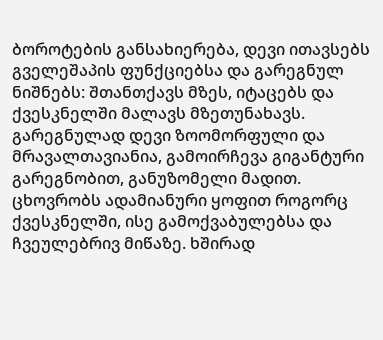ბოროტების განსახიერება, დევი ითავსებს გველეშაპის ფუნქციებსა და გარეგნულ ნიშნებს: შთანთქავს მზეს, იტაცებს და ქვესკნელში მალავს მზეთუნახავს. გარეგნულად დევი ზოომორფული და მრავალთავიანია, გამოირჩევა გიგანტური გარეგნობით, განუზომელი მადით. ცხოვრობს ადამიანური ყოფით როგორც ქვესკნელში, ისე გამოქვაბულებსა და ჩვეულებრივ მიწაზე. ხშირად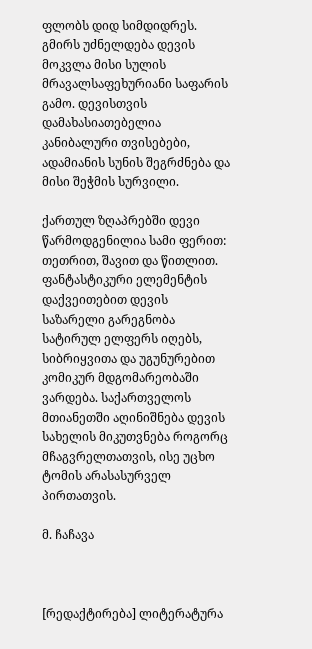ფლობს დიდ სიმდიდრეს. გმირს უძნელდება დევის მოკვლა მისი სულის მრავალსაფეხურიანი საფარის გამო. დევისთვის დამახასიათებელია კანიბალური თვისებები, ადამიანის სუნის შეგრძნება და მისი შეჭმის სურვილი.

ქართულ ზღაპრებში დევი წარმოდგენილია სამი ფერით: თეთრით, შავით და წითლით. ფანტასტიკური ელემენტის დაქვეითებით დევის საზარელი გარეგნობა სატირულ ელფერს იღებს, სიბრიყვითა და უგუნურებით კომიკურ მდგომარეობაში ვარდება. საქართველოს მთიანეთში აღინიშნება დევის სახელის მიკუთვნება როგორც მჩაგვრელთათვის, ისე უცხო ტომის არასასურველ პირთათვის.

მ. ჩაჩავა



[რედაქტირება] ლიტერატურა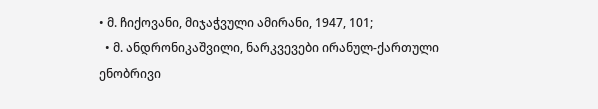• მ. ჩიქოვანი, მიჯაჭვული ამირანი, 1947, 101;
  • მ. ანდრონიკაშვილი, ნარკვევები ირანულ-ქართული ენობრივი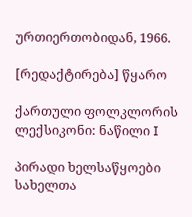ურთიერთობიდან, 1966.

[რედაქტირება] წყარო

ქართული ფოლკლორის ლექსიკონი: ნაწილი I

პირადი ხელსაწყოები
სახელთა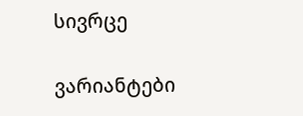სივრცე

ვარიანტები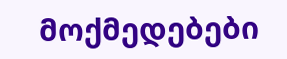მოქმედებები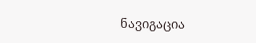ნავიგაცია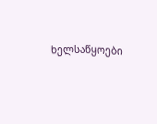ხელსაწყოები